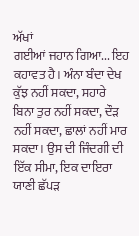ਅੱਖਾਂ
ਗਈਆਂ ਜਹਾਨ ਗਿਆ... ਇਹ ਕਹਾਵਤ ਹੈ। ਅੰਨਾ ਬੰਦਾ ਦੇਖ ਕੁੱਝ ਨਹੀਂ ਸਕਦਾ, ਸਹਾਰੇ
ਬਿਨਾ ਤੁਰ ਨਹੀਂ ਸਕਦਾ, ਦੌੜ ਨਹੀਂ ਸਕਦਾ, ਛਾਲਾਂ ਨਹੀਂ ਮਾਰ ਸਕਦਾ। ਉਸ ਦੀ ਜਿੰਦਗੀ ਦੀ
ਇੱਕ ਸੀਮਾ, ਇਕ ਦਾਇਰਾ ਯਾਣੀ ਛੱਪੜ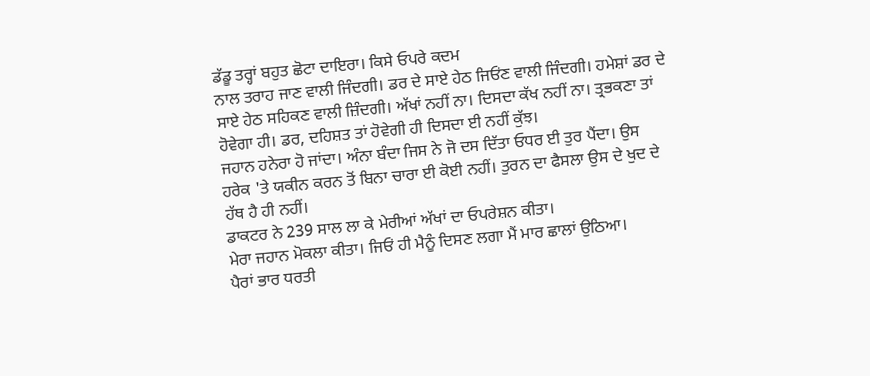ਡੱਡੂ ਤਰ੍ਹਾਂ ਬਹੁਤ ਛੋਟਾ ਦਾਇਰਾ। ਕਿਸੇ ਓਪਰੇ ਕਦਮ
ਨਾਲ ਤਰਾਹ ਜਾਣ ਵਾਲੀ ਜਿੰਦਗੀ। ਡਰ ਦੇ ਸਾਏ ਹੇਠ ਜਿਓਂਣ ਵਾਲੀ ਜਿੰਦਗੀ। ਹਮੇਸ਼ਾਂ ਡਰ ਦੇ
ਸਾਏ ਹੇਠ ਸਹਿਕਣ ਵਾਲੀ ਜ਼ਿੰਦਗੀ। ਅੱਖਾਂ ਨਹੀਂ ਨਾ। ਦਿਸਦਾ ਕੱਖ ਨਹੀਂ ਨਾ। ਤ੍ਰਭਕਣਾ ਤਾਂ
ਹੋਵੇਗਾ ਹੀ। ਡਰ, ਦਹਿਸ਼ਤ ਤਾਂ ਹੋਵੇਗੀ ਹੀ ਦਿਸਦਾ ਈ ਨਹੀਂ ਕੁੱਝ।
ਜਹਾਨ ਹਨੇਰਾ ਹੋ ਜਾਂਦਾ। ਅੰਨਾ ਬੰਦਾ ਜਿਸ ਨੇ ਜੋ ਦਸ ਦਿੱਤਾ ਓਧਰ ਈ ਤੁਰ ਪੈਂਦਾ। ਉਸ
ਹਰੇਕ 'ਤੇ ਯਕੀਨ ਕਰਨ ਤੋਂ ਬਿਨਾ ਚਾਰਾ ਈ ਕੋਈ ਨਹੀਂ। ਤੁਰਨ ਦਾ ਫੈਸਲਾ ਉਸ ਦੇ ਖੁਦ ਦੇ
ਹੱਥ ਹੈ ਹੀ ਨਹੀਂ।
ਡਾਕਟਰ ਨੇ 239 ਸਾਲ ਲਾ ਕੇ ਮੇਰੀਆਂ ਅੱਖਾਂ ਦਾ ਓਪਰੇਸ਼ਨ ਕੀਤਾ।
ਮੇਰਾ ਜਹਾਨ ਮੋਕਲਾ ਕੀਤਾ। ਜਿਓਂ ਹੀ ਮੈਨੂੰ ਦਿਸਣ ਲਗਾ ਮੈਂ ਮਾਰ ਛਾਲਾਂ ਉਠਿਆ।
ਪੈਰਾਂ ਭਾਰ ਧਰਤੀ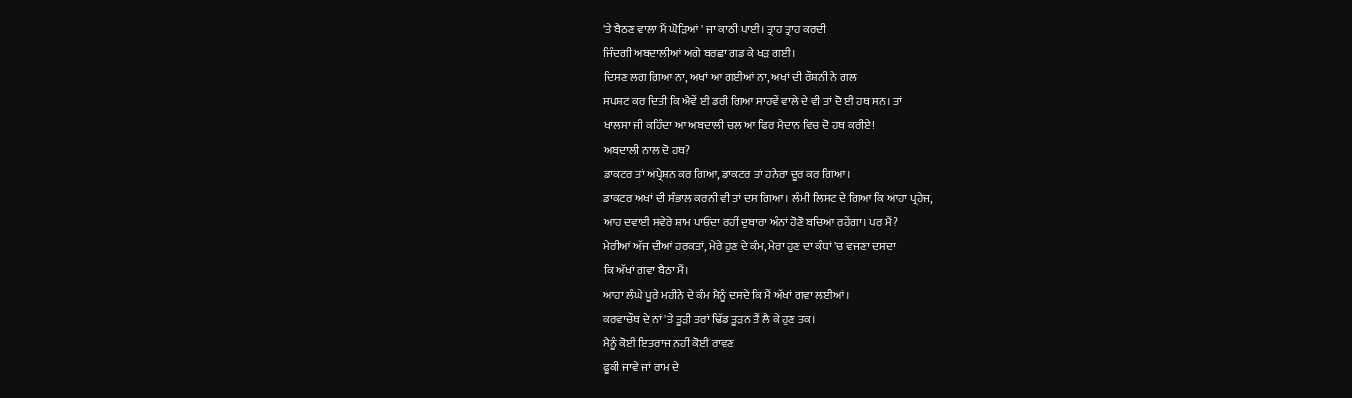'ਤੇ ਬੈਠਣ ਵਾਲਾ ਮੈਂ ਘੋੜਿਆਂ ' ਜਾ ਕਾਠੀ ਪਾਈ। ਤ੍ਰਾਹ ਤ੍ਰਾਹ ਕਰਦੀ
ਜਿੰਦਗੀ ਅਬਦਾਲੀਆਂ ਅਗੇ ਬਰਛਾ ਗਡ ਕੇ ਖੜ ਗਈ।
ਦਿਸਣ ਲਗ ਗਿਆ ਨਾ, ਅਖਾਂ ਆ ਗਈਆਂ ਨਾ, ਅਖਾਂ ਦੀ ਰੌਸ਼ਨੀ ਨੇ ਗਲ
ਸਪਸ਼ਟ ਕਰ ਦਿਤੀ ਕਿ ਐਵੇਂ ਈ ਡਰੀ ਗਿਆ ਸਾਹਵੇਂ ਵਾਲੇ ਦੇ ਵੀ ਤਾਂ ਦੋ ਈ ਹਥ ਸਨ। ਤਾਂ
ਖਾਲਸਾ ਜੀ ਕਹਿੰਦਾ ਆ ਅਬਦਾਲੀ ਚਲ ਆ ਫਿਰ ਮੈਦਾਨ ਵਿਚ ਦੋ ਹਥ ਕਰੀਏ!
ਅਬਦਾਲੀ ਨਾਲ ਦੋ ਹਥ?
ਡਾਕਟਰ ਤਾਂ ਅਪ੍ਰੇਸ਼ਨ ਕਰ ਗਿਆ, ਡਾਕਟਰ ਤਾਂ ਹਨੇਰਾ ਦੂਰ ਕਰ ਗਿਆ।
ਡਾਕਟਰ ਅਖਾਂ ਦੀ ਸੰਭਾਲ ਕਰਨੀ ਵੀ ਤਾਂ ਦਸ ਗਿਆ। ਲੰਮੀ ਲਿਸਟ ਦੇ ਗਿਆ ਕਿ ਆਹਾ ਪ੍ਰਹੇਜ,
ਆਹ ਦਵਾਈ ਸਵੇਰੇ ਸ਼ਾਮ ਪਾਓਂਦਾ ਰਹੀਂ ਦੁਬਾਰਾ ਅੰਨਾਂ ਹੋਣੋ ਬਚਿਆ ਰਹੇਂਗਾ। ਪਰ ਮੈਂ?
ਮੇਰੀਆਂ ਅੱਜ ਦੀਆਂ ਹਰਕਤਾਂ, ਮੇਰੇ ਹੁਣ ਦੇ ਕੰਮ, ਮੇਰਾ ਹੁਣ ਦਾ ਕੰਧਾਂ 'ਚ ਵਜਣਾ ਦਸਦਾ
ਕਿ ਅੱਖਾਂ ਗਵਾ ਬੈਠਾ ਮੈਂ।
ਆਹਾ ਲੰਘੇ ਪੂਰੇ ਮਹੀਨੇ ਦੇ ਕੰਮ ਮੈਨੂੰ ਦਸਦੇ ਕਿ ਮੈਂ ਅੱਖਾਂ ਗਵਾ ਲਈਆਂ।
ਕਰਵਾਚੌਥ ਦੇ ਨਾਂ 'ਤੇ ਤੂੜੀ ਤਰਾਂ ਢਿੱਡ ਤੂੜਨ ਤੈਂ ਲੈ ਕੇ ਹੁਣ ਤਕ।
ਮੈਨੂੰ ਕੋਈ ਇਤਰਾਜ ਨਹੀਂ ਕੋਈ ਰਾਵਣ
ਫੂਕੀ ਜਾਵੇ ਜਾਂ ਰਾਮ ਦੇ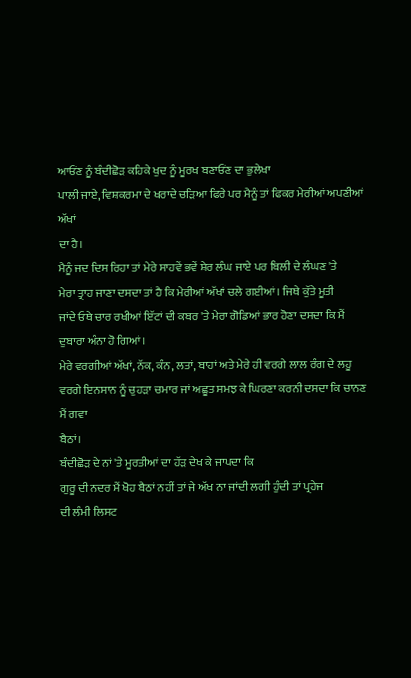ਆਓਂਣ ਨੂੰ ਬੰਦੀਛੋੜ ਕਹਿਕੇ ਖੁਦ ਨੂੰ ਮੂਰਖ ਬਣਾਓਂਣ ਦਾ ਭੁਲੇਖਾ
ਪਾਲੀ ਜਾਏ, ਵਿਸ਼ਕਰਮਾ ਦੇ ਖਰਾਦੇ ਚੜਿਆ ਫਿਰੇ ਪਰ ਮੈਨੂੰ ਤਾਂ ਫਿਕਰ ਮੇਰੀਆਂ ਅਪਣੀਆਂ ਅੱਖਾਂ
ਦਾ ਹੈ।
ਮੈਨੂੰ ਜਦ ਦਿਸ ਰਿਹਾ ਤਾਂ ਮੇਰੇ ਸਾਹਵੇਂ ਭਵੇਂ ਸ਼ੇਰ ਲੰਘ ਜਾਏ ਪਰ ਬਿਲੀ ਦੇ ਲੰਘਣ 'ਤੇ
ਮੇਰਾ ਤ੍ਰਾਹ ਜਾਣਾ ਦਸਦਾ ਤਾਂ ਹੈ ਕਿ ਮੇਰੀਆਂ ਅੱਖਾਂ ਚਲੇ ਗਈਆਂ। ਜਿਥੇ ਕੁੱਤੇ ਮੂਤੀ
ਜਾਂਦੇ ਓਥੇ ਚਾਰ ਰਖੀਆਂ ਇੱਟਾਂ ਦੀ ਕਬਰ 'ਤੇ ਮੇਰਾ ਗੋਡਿਆਂ ਭਾਰ ਹੋਣਾ ਦਸਦਾ ਕਿ ਮੈਂ
ਦੁਬਾਰਾ ਅੰਨਾ ਹੋ ਗਿਆਂ।
ਮੇਰੇ ਵਰਗੀਆਂ ਅੱਖਾਂ, ਨੱਕ, ਕੰਨ, ਲਤਾਂ, ਬਾਹਾਂ ਅਤੇ ਮੇਰੇ ਹੀ ਵਰਗੇ ਲਾਲ ਰੰਗ ਦੇ ਲਹੂ
ਵਰਗੇ ਇਨਸਾਨ ਨੂੰ ਚੁਹੜਾ ਚਮਾਰ ਜਾਂ ਅਛੂਤ ਸਮਝ ਕੇ ਘਿਰਣਾ ਕਰਨੀ ਦਸਦਾ ਕਿ ਚਾਨਣ ਮੈਂ ਗਵਾ
ਬੈਠਾਂ।
ਬੰਦੀਛੋੜ ਦੇ ਨਾਂ 'ਤੇ ਮੂਰਤੀਆਂ ਦਾ ਹੱੜ ਦੇਖ ਕੇ ਜਾਪਦਾ ਕਿ
ਗੁਰੂ ਦੀ ਨਦਰ ਮੈਂ ਖੋਹ ਬੈਠਾਂ ਨਹੀਂ ਤਾਂ ਜੇ ਅੱਖ ਨਾ ਜਾਂਦੀ ਲਗੀ ਹੁੰਦੀ ਤਾਂ ਪ੍ਰਹੇਜ
ਦੀ ਲੰਮੀ ਲਿਸਟ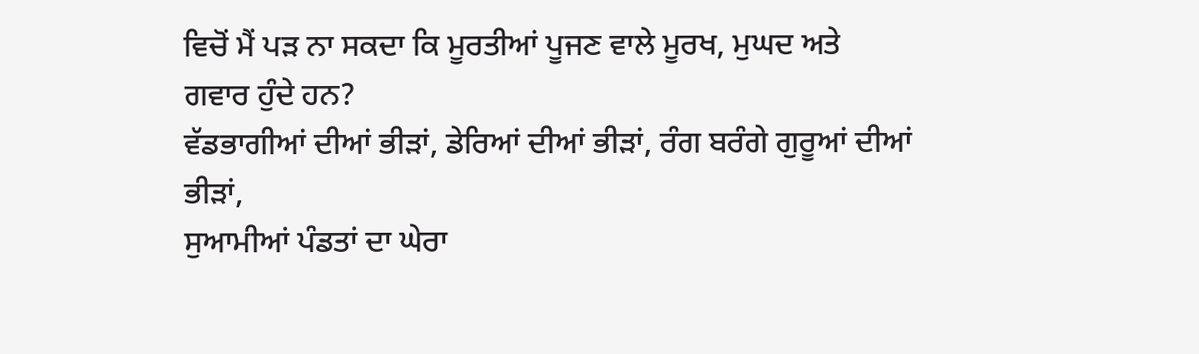ਵਿਚੋਂ ਮੈਂ ਪੜ ਨਾ ਸਕਦਾ ਕਿ ਮੂਰਤੀਆਂ ਪੂਜਣ ਵਾਲੇ ਮੂਰਖ, ਮੁਘਦ ਅਤੇ
ਗਵਾਰ ਹੁੰਦੇ ਹਨ?
ਵੱਡਭਾਗੀਆਂ ਦੀਆਂ ਭੀੜਾਂ, ਡੇਰਿਆਂ ਦੀਆਂ ਭੀੜਾਂ, ਰੰਗ ਬਰੰਗੇ ਗੁਰੂਆਂ ਦੀਆਂ ਭੀੜਾਂ,
ਸੁਆਮੀਆਂ ਪੰਡਤਾਂ ਦਾ ਘੇਰਾ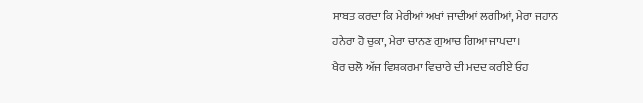ਸਾਬਤ ਕਰਦਾ ਕਿ ਮੇਰੀਆਂ ਅਖਾਂ ਜਾਦੀਆਂ ਲਗੀਆਂ, ਮੇਰਾ ਜਹਾਨ
ਹਨੇਰਾ ਹੋ ਚੁਕਾ, ਮੇਰਾ ਚਾਨਣ ਗੁਆਚ ਗਿਆ ਜਾਪਦਾ।
ਖੈਰ ਚਲੋ ਅੱਜ ਵਿਸ਼ਕਰਮਾ ਵਿਚਾਰੇ ਦੀ ਮਦਦ ਕਰੀਏ ਓਹ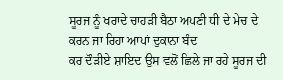ਸੂਰਜ ਨੂੰ ਖਰਾਦੇ ਚਾਹੜੀ ਬੈਠਾ ਅਪਣੀ ਧੀ ਦੇ ਮੇਚ ਦੇ ਕਰਨ ਜਾ ਰਿਹਾ ਆਪਾਂ ਦੁਕਾਨਾ ਬੰਦ
ਕਰ ਦੌੜੀਏ ਸ਼ਾਇਦ ਉਸ ਵਲੋਂ ਛਿਲੇ ਜਾ ਰਹੇ ਸੂਰਜ ਦੀ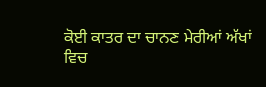ਕੋਈ ਕਾਤਰ ਦਾ ਚਾਨਣ ਮੇਰੀਆਂ ਅੱਖਾਂ
ਵਿਚ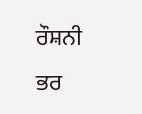ਰੌਸ਼ਨੀ ਭਰ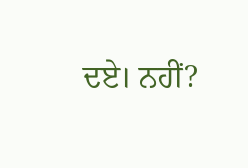ਦਏ। ਨਹੀਂ?